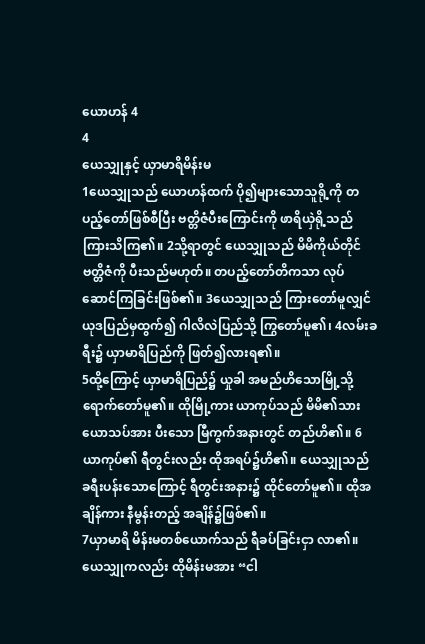ယောဟန် 4
4
ယေသျှုနှင့် ယှာမာရိမိန်းမ
1ယေသျှုသည် ယောဟန်ထက် ပို၍များသောသူရို့ကို တပည့်တော်ဖြစ်စီပြီး ဗတ္တိဇံပီးကြောင်းကို ဖာရိယှဲရို့သည် ကြားသိကြ၏။ 2သို့ရာတွင် ယေသျှုသည် မိမိကိုယ်တိုင် ဗတ္တိဇံကို ပီးသည်မဟုတ်။ တပည့်တော်တိကသာ လုပ်ဆောင်ကြခြင်းဖြစ်၏။ 3ယေသျှုသည် ကြားတော်မူလျှင် ယုဒပြည်မှထွက်၍ ဂါလိလဲပြည်သို့ ကြွတော်မူ၏၊ 4လမ်းခရီး၌ ယှာမာရိပြည်ကို ဖြတ်၍လားရ၏။
5ထို့ကြောင့် ယှာမာရိပြည်၌ ယှုခါ အမည်ဟိသောမြို့သို့ ရောက်တော်မူ၏။ ထိုမြို့ကား ယာကုပ်သည် မိမိ၏သား ယောသပ်အား ပီးသော မြီကွက်အနားတွင် တည်ဟိ၏။ 6ယာကုပ်၏ ရီတွင်းလည်း ထိုအရပ်၌ဟိ၏။ ယေသျှုသည် ခရီးပန်းသောကြောင့် ရီတွင်းအနား၌ ထိုင်တော်မူ၏။ ထိုအချိန်ကား နီမွန်းတည့် အချိန်၌ဖြစ်၏။
7ယှာမာရိ မိန်းမတစ်ယောက်သည် ရီခပ်ခြင်းငှာ လာ၏။ ယေသျှုကလည်း ထိုမိန်းမအား “ငါ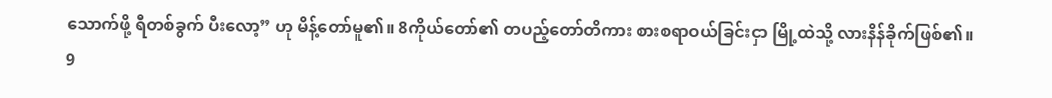သောက်ဖို့ ရီတစ်ခွက် ပီးလော့” ဟု မိန့်တော်မူ၏။ 8ကိုယ်တော်၏ တပည့်တော်တိကား စားစရာဝယ်ခြင်းငှာ မြို့ထဲသို့ လားနိန်ခိုက်ဖြစ်၏။
9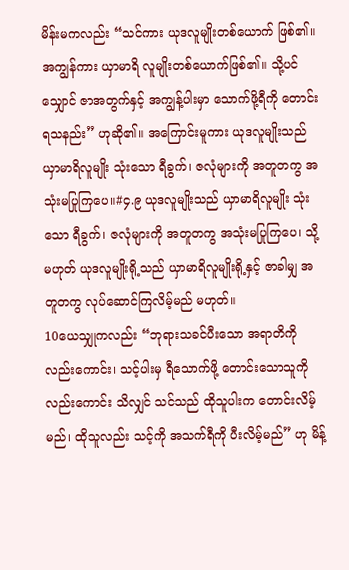မိန်းမကလည်း “သင်ကား ယုဒလူမျိုးတစ်ယောက် ဖြစ်၏။ အကျွန်ကား ယှာမာရိ လူမျိုးတစ်ယောက်ဖြစ်၏။ သို့ပင်သျှောင် ဇာအတွက်နှင့် အကျွန့်ပါးမှာ သောက်ဖို့ရီကို တောင်းရသနည်း” ဟုဆို၏။ အကြောင်းမူကား ယုဒလူမျိုးသည် ယှာမာရိလူမျိုး သုံးသော ရီခွက်၊ ဇလုံများကို အတူတကွ အသုံးမပြုကြပေ။#၄.၉ ယုဒလူမျိုးသည် ယှာမာရိလူမျိုး သုံးသော ရီခွက်၊ ဇလုံများကို အတူတကွ အသုံးမပြုကြပေ၊ သို့မဟုတ် ယုဒလူမျိုးရို့သည် ယှာမာရိလူမျိုးရို့နှင့် ဇာခါမျှ အတူတကွ လုပ်ဆောင်ကြလိမ့်မည် မဟုတ်။
10ယေသျှုကလည်း “ဘုရားသခင်ပီးသော အရာတိကို လည်းကောင်း၊ သင့်ပါးမှ ရီသောက်ဖို့ တောင်းသောသူကို လည်းကောင်း သိလျှင် သင်သည် ထိုသူပါးက တောင်းလိမ့်မည်၊ ထိုသူလည်း သင့်ကို အသက်ရီကို ပီးလိမ့်မည်” ဟု မိန့်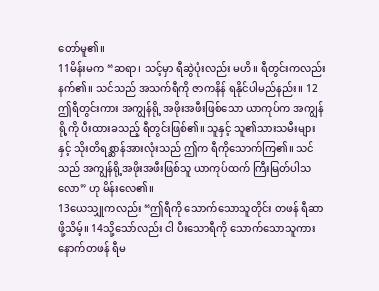တော်မူ၏။
11မိန်းမက “ဆရာ၊ သင့်မှာ ရီဆွဲပုံးလည်း မဟိ။ ရီတွင်းကလည်း နက်၏။ သင်သည် အသက်ရီကို ဇာကနိန် ရနိုင်ပါမည်နည်း။ 12ဤရီတွင်းကား အကျွန်ရို့ အဖိုးအဖီးဖြစ်သော ယာကုပ်က အကျွန်ရို့ကို ပီးထားခသည့် ရီတွင်းဖြစ်၏။ သူနှင့် သူ၏သားသမီးများနှင့် သိုးတိရစ္ဆာန်အားလုံးသည် ဤက ရီကိုသောက်ကြ၏။ သင်သည် အကျွန်ရို့အဖိုးအဖီးဖြစ်သူ ယာကုပ်ထက် ကြီးမြတ်ပါသလော” ဟု မိန်းလေ၏။
13ယေသျှုကလည်း “ဤရီကို သောက်သောသူတိုင်း တဖန် ရီဆာဖို့သိမ့်။ 14သို့သော်လည်း ငါ ပီးသောရီကို သောက်သောသူကား နောက်တဖန် ရီမ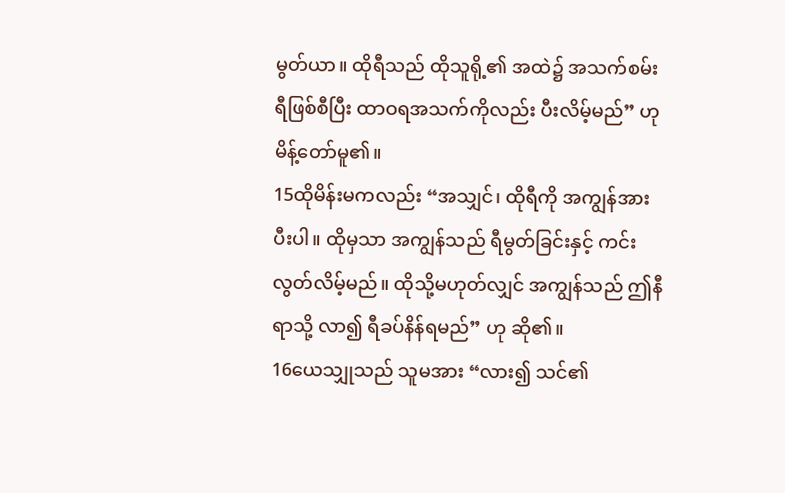မွတ်ယာ။ ထိုရီသည် ထိုသူရို့၏ အထဲ၌ အသက်စမ်းရီဖြစ်စီပြီး ထာဝရအသက်ကိုလည်း ပီးလိမ့်မည်” ဟု မိန့်တော်မူ၏။
15ထိုမိန်းမကလည်း “အသျှင်၊ ထိုရီကို အကျွန်အား ပီးပါ။ ထိုမှသာ အကျွန်သည် ရီမွတ်ခြင်းနှင့် ကင်းလွတ်လိမ့်မည်။ ထိုသို့မဟုတ်လျှင် အကျွန်သည် ဤနီရာသို့ လာ၍ ရီခပ်နိန်ရမည်” ဟု ဆို၏။
16ယေသျှုသည် သူမအား “လား၍ သင်၏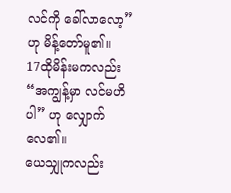လင်ကို ခေါ်လာလော့” ဟု မိန့်တော်မူ၏။
17ထိုမိန်းမကလည်း “အကျွန့်မှာ လင်မဟိပါ” ဟု လျှောက်လေ၏။
ယေသျှုကလည်း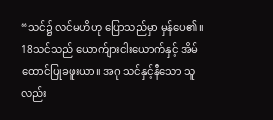“သင်၌ လင်မဟိဟု ပြောသည်မှာ မှန်ပေ၏။ 18သင်သည် ယောက်ျားငါးယောက်နှင့် အိမ်ထောင်ပြုခဖူးယာ။ အဂု သင်နှင့်နီသော သူလည်း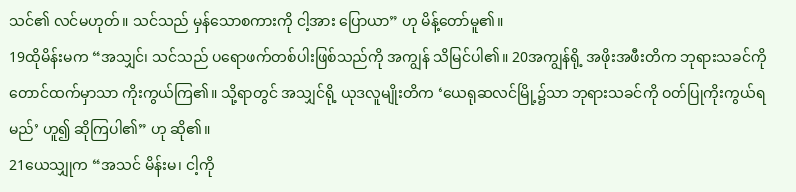သင်၏ လင်မဟုတ်။ သင်သည် မှန်သောစကားကို ငါ့အား ပြောယာ” ဟု မိန့်တော်မူ၏။
19ထိုမိန်းမက “အသျှင်၊ သင်သည် ပရောဖက်တစ်ပါးဖြစ်သည်ကို အကျွန် သိမြင်ပါ၏။ 20အကျွန်ရို့ အဖိုးအဖီးတိက ဘုရားသခင်ကို တောင်ထက်မှာသာ ကိုးကွယ်ကြ၏။ သို့ရာတွင် အသျှင်ရို့ ယုဒလူမျိုးတိက ‘ယေရုဆလင်မြို့၌သာ ဘုရားသခင်ကို ဝတ်ပြုကိုးကွယ်ရမည်’ ဟူ၍ ဆိုကြပါ၏” ဟု ဆို၏။
21ယေသျှုက “အသင် မိန်းမ၊ ငါ့ကို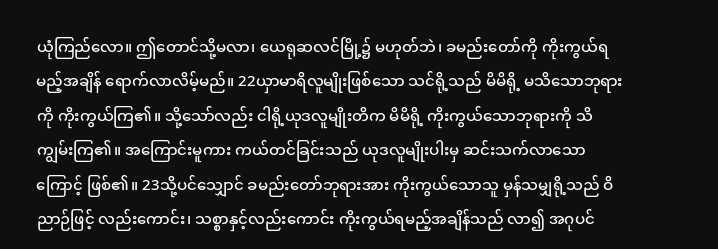ယုံကြည်လော။ ဤတောင်သို့မလာ၊ ယေရုဆလင်မြို့၌ မဟုတ်ဘဲ၊ ခမည်းတော်ကို ကိုးကွယ်ရမည့်အချိန် ရောက်လာလိမ့်မည်။ 22ယှာမာရိလူမျိုးဖြစ်သော သင်ရို့သည် မိမိရို့ မသိသောဘုရားကို ကိုးကွယ်ကြ၏။ သို့သော်လည်း ငါရို့ယုဒလူမျိုးတိက မိမိရို့ ကိုးကွယ်သောဘုရားကို သိကျွမ်းကြ၏။ အကြောင်းမူကား ကယ်တင်ခြင်းသည် ယုဒလူမျိုးပါးမှ ဆင်းသက်လာသောကြောင့် ဖြစ်၏။ 23သို့ပင်သျှောင် ခမည်းတော်ဘုရားအား ကိုးကွယ်သောသူ မှန်သမျှရို့သည် ဝိညာဉ်ဖြင့် လည်းကောင်း၊ သစ္စာနှင့်လည်းကောင်း ကိုးကွယ်ရမည့်အချိန်သည် လာ၍ အဂုပင်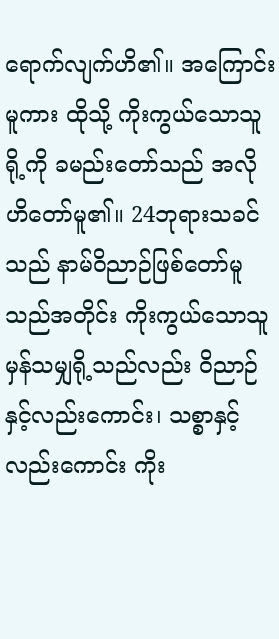ရောက်လျက်ဟိ၏။ အကြောင်းမူကား ထိုသို့ ကိုးကွယ်သောသူရို့ကို ခမည်းတော်သည် အလိုဟိတော်မူ၏။ 24ဘုရားသခင်သည် နာမ်ဝိညာဉ်ဖြစ်တော်မူသည်အတိုင်း ကိုးကွယ်သောသူ မှန်သမျှရို့သည်လည်း ဝိညာဉ်နှင့်လည်းကောင်း၊ သစ္စာနှင့်လည်းကောင်း ကိုး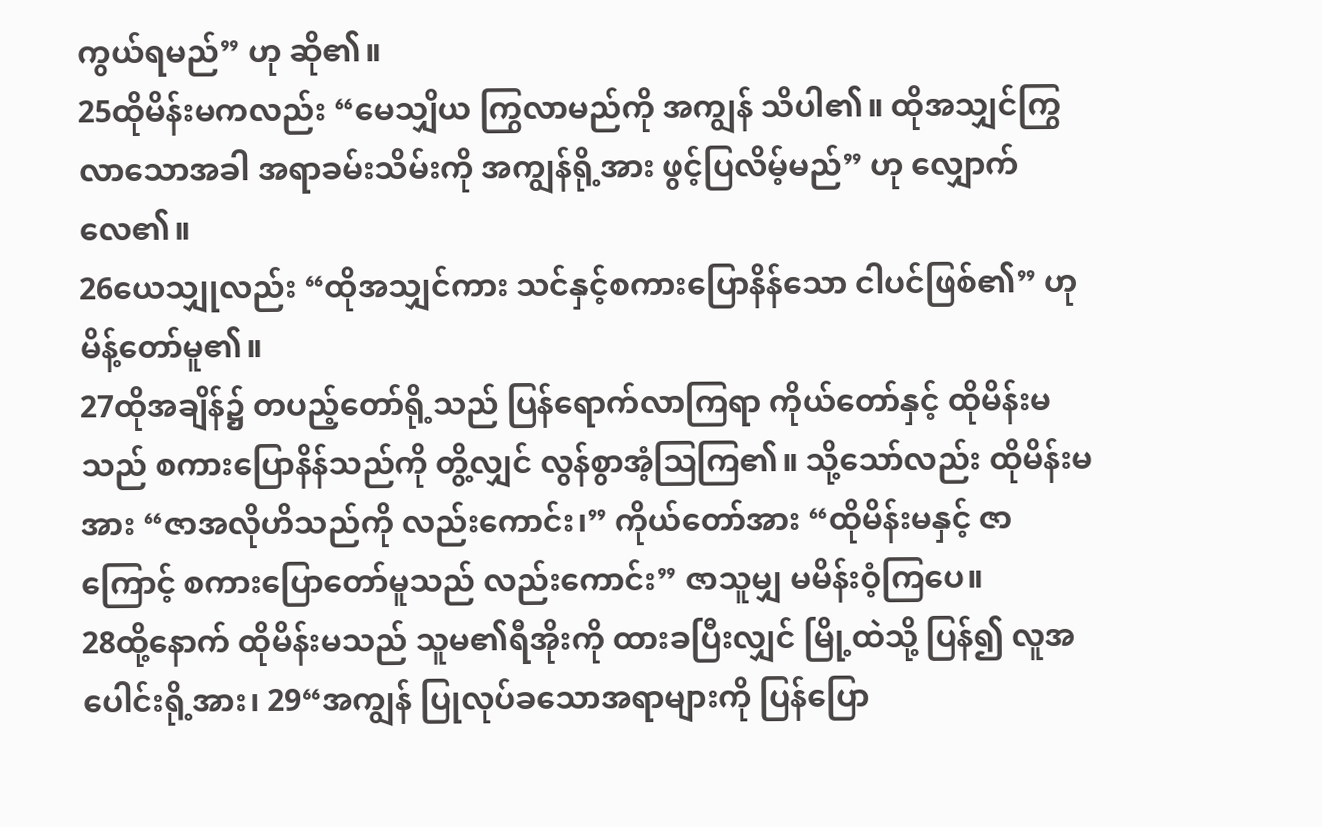ကွယ်ရမည်” ဟု ဆို၏။
25ထိုမိန်းမကလည်း “မေသျှိယ ကြွလာမည်ကို အကျွန် သိပါ၏။ ထိုအသျှင်ကြွလာသောအခါ အရာခမ်းသိမ်းကို အကျွန်ရို့အား ဖွင့်ပြလိမ့်မည်” ဟု လျှောက်လေ၏။
26ယေသျှုလည်း “ထိုအသျှင်ကား သင်နှင့်စကားပြောနိန်သော ငါပင်ဖြစ်၏” ဟု မိန့်တော်မူ၏။
27ထိုအချိန်၌ တပည့်တော်ရို့သည် ပြန်ရောက်လာကြရာ ကိုယ်တော်နှင့် ထိုမိန်းမသည် စကားပြောနိန်သည်ကို တွိ့လျှင် လွန်စွာအံ့ဩကြ၏။ သို့သော်လည်း ထိုမိန်းမအား “ဇာအလိုဟိသည်ကို လည်းကောင်း၊” ကိုယ်တော်အား “ထိုမိန်းမနှင့် ဇာကြောင့် စကားပြောတော်မူသည် လည်းကောင်း” ဇာသူမျှ မမိန်းဝံ့ကြပေ။
28ထို့နောက် ထိုမိန်းမသည် သူမ၏ရီအိုးကို ထားခပြီးလျှင် မြို့ထဲသို့ ပြန်၍ လူအပေါင်းရို့အား၊ 29“အကျွန် ပြုလုပ်ခသောအရာများကို ပြန်ပြော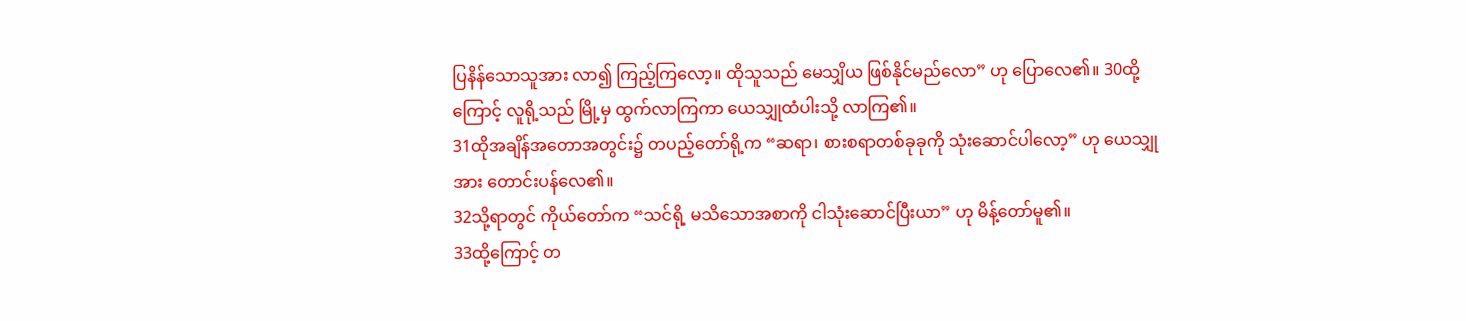ပြနိန်သောသူအား လာ၍ ကြည့်ကြလော့။ ထိုသူသည် မေသျှိယ ဖြစ်နိုင်မည်လော” ဟု ပြောလေ၏။ 30ထို့ကြောင့် လူရို့သည် မြို့မှ ထွက်လာကြကာ ယေသျှုထံပါးသို့ လာကြ၏။
31ထိုအချိန်အတောအတွင်း၌ တပည့်တော်ရို့က “ဆရာ၊ စားစရာတစ်ခုခုကို သုံးဆောင်ပါလော့” ဟု ယေသျှုအား တောင်းပန်လေ၏။
32သို့ရာတွင် ကိုယ်တော်က “သင်ရို့ မသိသောအစာကို ငါသုံးဆောင်ပြီးယာ” ဟု မိန့်တော်မူ၏။
33ထို့ကြောင့် တ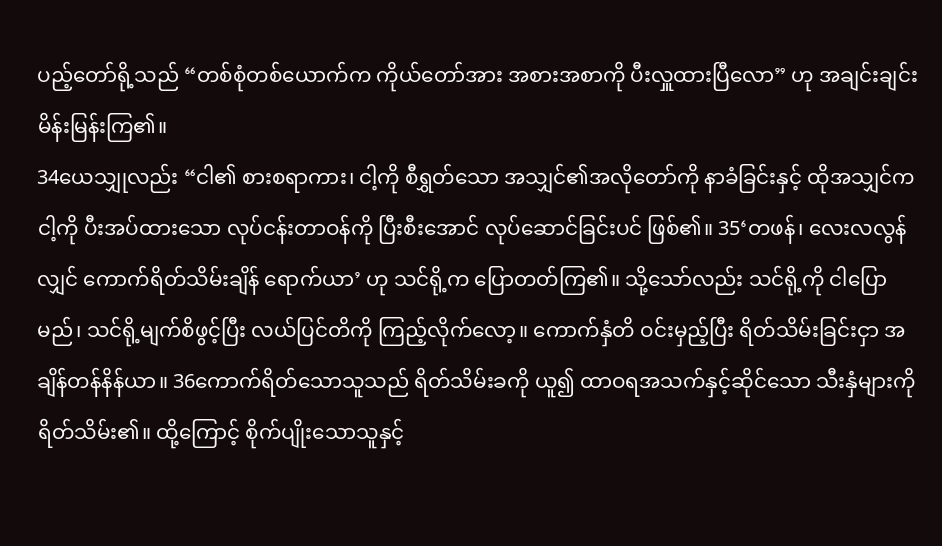ပည့်တော်ရို့သည် “တစ်စုံတစ်ယောက်က ကိုယ်တော်အား အစားအစာကို ပီးလှူထားပြီလော” ဟု အချင်းချင်း မိန်းမြန်းကြ၏။
34ယေသျှုလည်း “ငါ၏ စားစရာကား၊ ငါ့ကို စီရွှတ်သော အသျှင်၏အလိုတော်ကို နာခံခြင်းနှင့် ထိုအသျှင်က ငါ့ကို ပီးအပ်ထားသော လုပ်ငန်းတာဝန်ကို ပြီးစီးအောင် လုပ်ဆောင်ခြင်းပင် ဖြစ်၏။ 35‘တဖန်၊ လေးလလွန်လျှင် ကောက်ရိတ်သိမ်းချိန် ရောက်ယာ’ ဟု သင်ရို့က ပြောတတ်ကြ၏။ သို့သော်လည်း သင်ရို့ကို ငါပြောမည်၊ သင်ရို့မျက်စိဖွင့်ပြီး လယ်ပြင်တိကို ကြည့်လိုက်လော့။ ကောက်နှံတိ ဝင်းမှည့်ပြီး ရိတ်သိမ်းခြင်းငှာ အချိန်တန်နိန်ယာ။ 36ကောက်ရိတ်သောသူသည် ရိတ်သိမ်းခကို ယူ၍ ထာဝရအသက်နှင့်ဆိုင်သော သီးနှံများကို ရိတ်သိမ်း၏။ ထို့ကြောင့် စိုက်ပျိုးသောသူနှင့်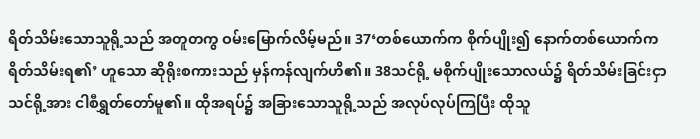ရိတ်သိမ်းသောသူရို့သည် အတူတကွ ဝမ်းမြောက်လိမ့်မည်။ 37‘တစ်ယောက်က စိုက်ပျိုး၍ နောက်တစ်ယောက်က ရိတ်သိမ်းရ၏’ ဟူသော ဆိုရိုးစကားသည် မှန်ကန်လျက်ဟိ၏။ 38သင်ရို့ မစိုက်ပျိုးသောလယ်၌ ရိတ်သိမ်းခြင်းငှာ သင်ရို့အား ငါစီရွှတ်တော်မူ၏။ ထိုအရပ်၌ အခြားသောသူရို့သည် အလုပ်လုပ်ကြပြီး ထိုသူ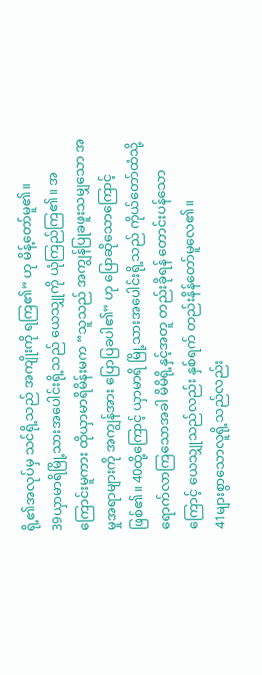ရို့၏အလုပ်မှ သင်ရို့သည် အကျိုးကို ရကြ၏” ဟု မိန့်တော်မူ၏။
39ယှာမာရိမြို့သားအပေါင်းရို့သည် ယေသျှုကို ယုံကြည်ကြ၏။ အကြောင်းမူကား ထိုယှာမာရိမိန်းမက “သူသည် အကျွန်ပြုခဖူးသမျှသော အမှုအရာများကို အကျွန်အား ပြောပြခပါ၏” ဟု ပြောဆိုသောကြောင့်ဖြစ်၏။ 40ထို့ကြောင့် ယှာမာရိ မြို့သားအပေါင်းရို့သည် ကိုယ်တော်ထံသို့ ရောက်လာကြသောအခါ မိမိရို့နှင့်အတူ တည်းခိုရန် တောင်းပန်သောကြောင့် ယေသျှုသည်လည်း နှစ်ရက် တည်းနိန်တော်မူလေ၏။
41များစွာသောလူရို့သည်လည်း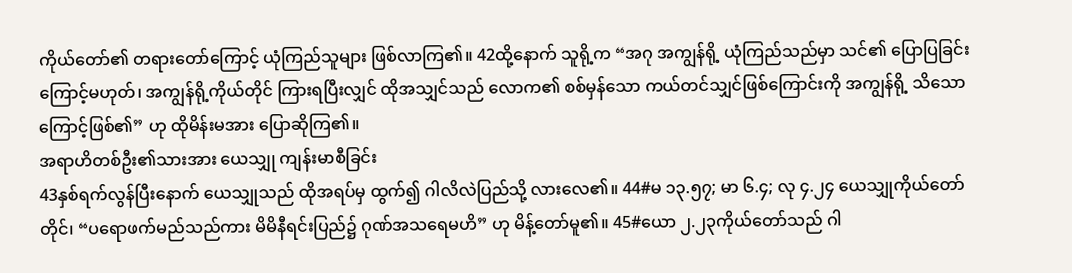ကိုယ်တော်၏ တရားတော်ကြောင့် ယုံကြည်သူများ ဖြစ်လာကြ၏။ 42ထို့နောက် သူရို့က “အဂု အကျွန်ရို့ ယုံကြည်သည်မှာ သင်၏ ပြောပြခြင်းကြောင့်မဟုတ်၊ အကျွန်ရို့ကိုယ်တိုင် ကြားရပြီးလျှင် ထိုအသျှင်သည် လောက၏ စစ်မှန်သော ကယ်တင်သျှင်ဖြစ်ကြောင်းကို အကျွန်ရို့ သိသောကြောင့်ဖြစ်၏” ဟု ထိုမိန်းမအား ပြောဆိုကြ၏။
အရာဟိတစ်ဦး၏သားအား ယေသျှု ကျန်းမာစီခြင်း
43နှစ်ရက်လွန်ပြီးနောက် ယေသျှုသည် ထိုအရပ်မှ ထွက်၍ ဂါလိလဲပြည်သို့ လားလေ၏။ 44#မ ၁၃.၅၇; မာ ၆.၄; လု ၄.၂၄ ယေသျှုကိုယ်တော်တိုင်၊ “ပရောဖက်မည်သည်ကား မိမိနီရင်းပြည်၌ ဂုဏ်အသရေမဟိ” ဟု မိန့်တော်မူ၏။ 45#ယော ၂.၂၃ကိုယ်တော်သည် ဂါ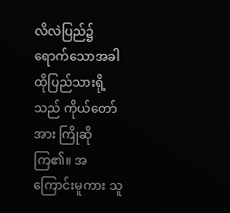လိလဲပြည်၌ ရောက်သောအခါ ထိုပြည်သားရို့သည် ကိုယ်တော်အား ကြိုဆိုကြ၏။ အကြောင်းမူကား သူ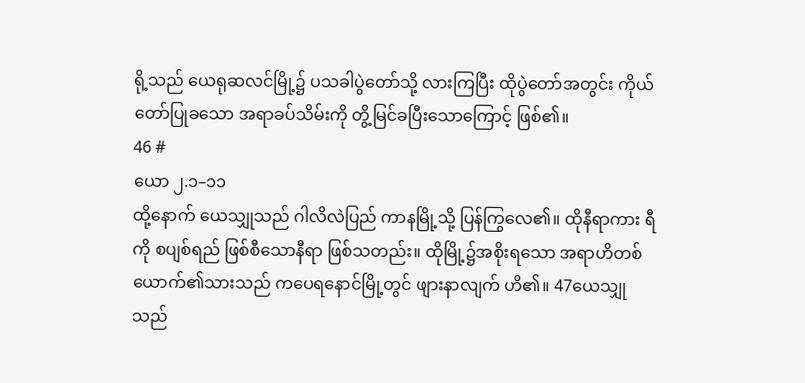ရို့သည် ယေရုဆလင်မြို့၌ ပသခါပွဲတော်သို့ လားကြပြီး ထိုပွဲတော်အတွင်း ကိုယ်တော်ပြုခသော အရာခပ်သိမ်းကို တွိ့မြင်ခပြီးသောကြောင့် ဖြစ်၏။
46 #
ယော ၂.၁–၁၁
ထို့နောက် ယေသျှုသည် ဂါလိလဲပြည် ကာနမြို့သို့ ပြန်ကြွလေ၏။ ထိုနီရာကား ရီကို စပျစ်ရည် ဖြစ်စီသောနီရာ ဖြစ်သတည်း။ ထိုမြို့၌အစိုးရသော အရာဟိတစ်ယောက်၏သားသည် ကပေရနောင်မြို့တွင် ဖျားနာလျက် ဟိ၏။ 47ယေသျှုသည်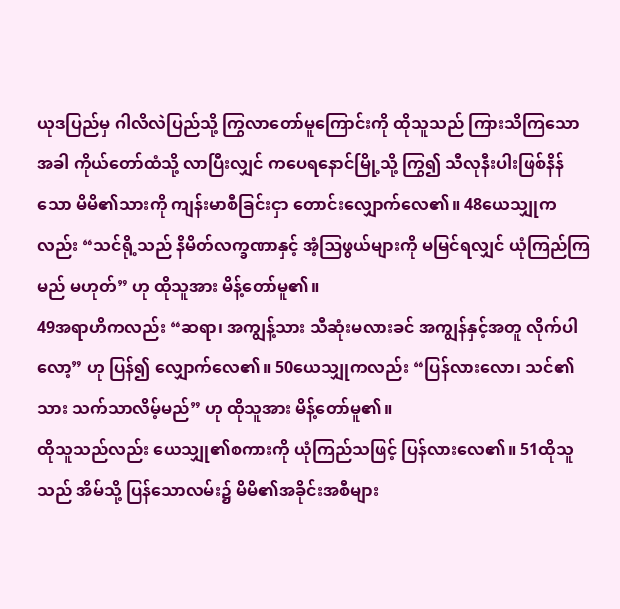ယုဒပြည်မှ ဂါလိလဲပြည်သို့ ကြွလာတော်မူကြောင်းကို ထိုသူသည် ကြားသိကြသောအခါ ကိုယ်တော်ထံသို့ လာပြီးလျှင် ကပေရနောင်မြို့သို့ ကြွ၍ သီလုနီးပါးဖြစ်နိန်သော မိမိ၏သားကို ကျန်းမာစီခြင်းငှာ တောင်းလျှောက်လေ၏။ 48ယေသျှုကလည်း “သင်ရို့သည် နိမိတ်လက္ခဏာနှင့် အံ့ဩဖွယ်များကို မမြင်ရလျှင် ယုံကြည်ကြမည် မဟုတ်” ဟု ထိုသူအား မိန့်တော်မူ၏။
49အရာဟိကလည်း “ဆရာ၊ အကျွန့်သား သီဆုံးမလားခင် အကျွန်နှင့်အတူ လိုက်ပါလော့” ဟု ပြန်၍ လျှောက်လေ၏။ 50ယေသျှုကလည်း “ပြန်လားလော၊ သင်၏သား သက်သာလိမ့်မည်” ဟု ထိုသူအား မိန့်တော်မူ၏။
ထိုသူသည်လည်း ယေသျှု၏စကားကို ယုံကြည်သဖြင့် ပြန်လားလေ၏။ 51ထိုသူသည် အိမ်သို့ ပြန်သောလမ်း၌ မိမိ၏အခိုင်းအစီများ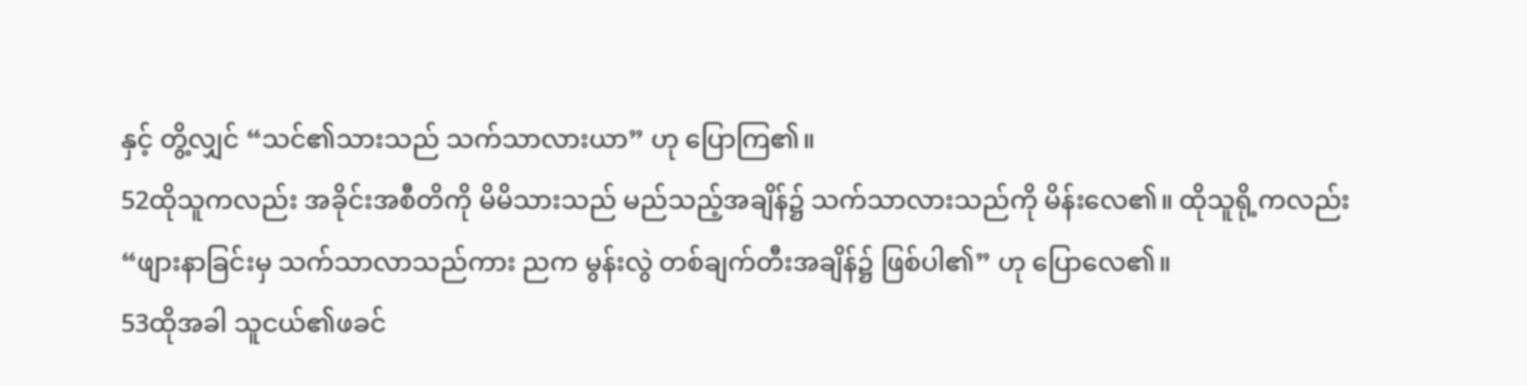နှင့် တွိ့လျှင် “သင်၏သားသည် သက်သာလားယာ” ဟု ပြောကြ၏။
52ထိုသူကလည်း အခိုင်းအစီတိကို မိမိသားသည် မည်သည့်အချိန်၌ သက်သာလားသည်ကို မိန်းလေ၏။ ထိုသူရို့ကလည်း “ဖျားနာခြင်းမှ သက်သာလာသည်ကား ညက မွန်းလွဲ တစ်ချက်တီးအချိန်၌ ဖြစ်ပါ၏” ဟု ပြောလေ၏။
53ထိုအခါ သူငယ်၏ဖခင်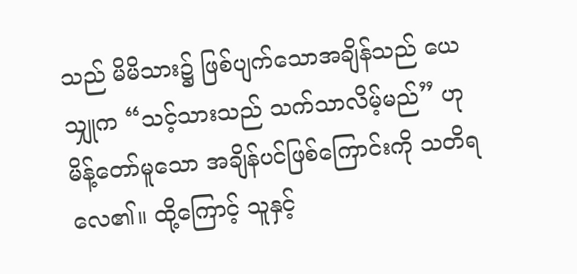သည် မိမိသား၌ ဖြစ်ပျက်သောအချိန်သည် ယေသျှုက “သင့်သားသည် သက်သာလိမ့်မည်” ဟု မိန့်တော်မူသော အချိန်ပင်ဖြစ်ကြောင်းကို သတိရလေ၏။ ထို့ကြောင့် သူနှင့်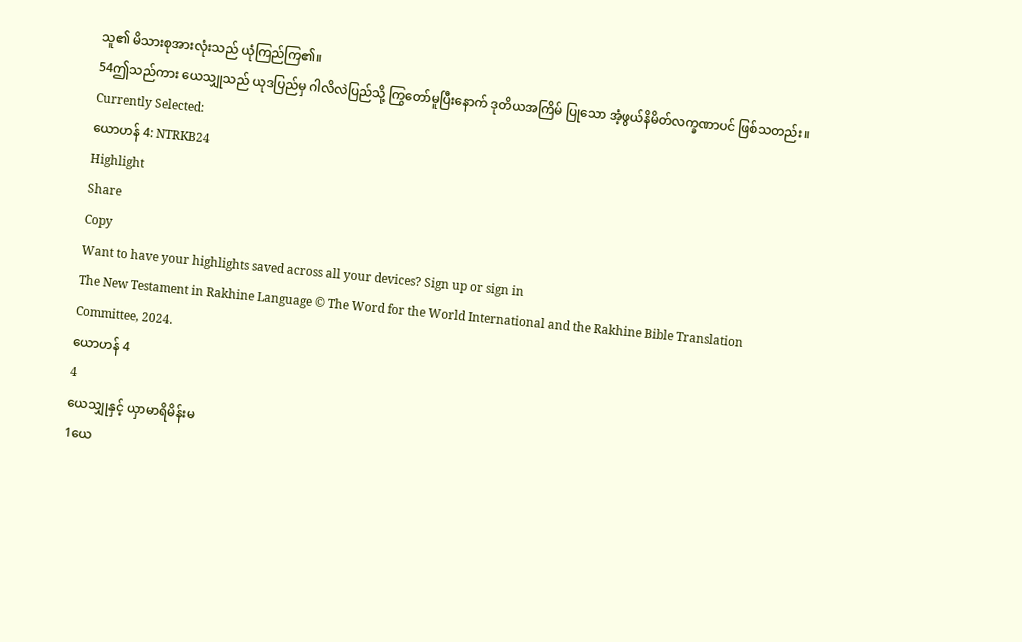သူ၏ မိသားစုအားလုံးသည် ယုံကြည်ကြ၏။
54ဤသည်ကား ယေသျှုသည် ယုဒပြည်မှ ဂါလိလဲပြည်သို့ ကြွတော်မူပြီးနောက် ဒုတိယအကြိမ် ပြုသော အံ့ဖွယ်နိမိတ်လက္ခဏာပင် ဖြစ်သတည်း။
Currently Selected:
ယောဟန် 4: NTRKB24
Highlight
Share
Copy
Want to have your highlights saved across all your devices? Sign up or sign in
The New Testament in Rakhine Language © The Word for the World International and the Rakhine Bible Translation Committee, 2024.
ယောဟန် 4
4
ယေသျှုနှင့် ယှာမာရိမိန်းမ
1ယေ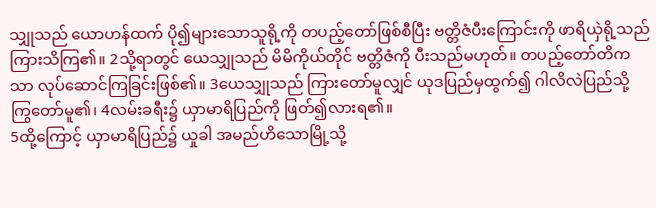သျှုသည် ယောဟန်ထက် ပို၍များသောသူရို့ကို တပည့်တော်ဖြစ်စီပြီး ဗတ္တိဇံပီးကြောင်းကို ဖာရိယှဲရို့သည် ကြားသိကြ၏။ 2သို့ရာတွင် ယေသျှုသည် မိမိကိုယ်တိုင် ဗတ္တိဇံကို ပီးသည်မဟုတ်။ တပည့်တော်တိကသာ လုပ်ဆောင်ကြခြင်းဖြစ်၏။ 3ယေသျှုသည် ကြားတော်မူလျှင် ယုဒပြည်မှထွက်၍ ဂါလိလဲပြည်သို့ ကြွတော်မူ၏၊ 4လမ်းခရီး၌ ယှာမာရိပြည်ကို ဖြတ်၍လားရ၏။
5ထို့ကြောင့် ယှာမာရိပြည်၌ ယှုခါ အမည်ဟိသောမြို့သို့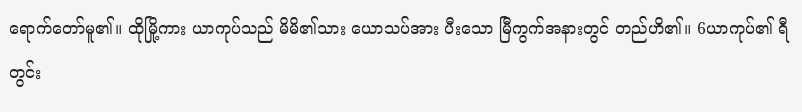ရောက်တော်မူ၏။ ထိုမြို့ကား ယာကုပ်သည် မိမိ၏သား ယောသပ်အား ပီးသော မြီကွက်အနားတွင် တည်ဟိ၏။ 6ယာကုပ်၏ ရီတွင်း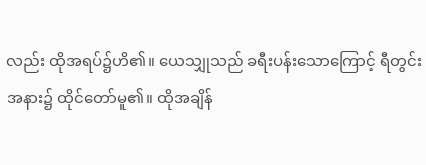လည်း ထိုအရပ်၌ဟိ၏။ ယေသျှုသည် ခရီးပန်းသောကြောင့် ရီတွင်းအနား၌ ထိုင်တော်မူ၏။ ထိုအချိန်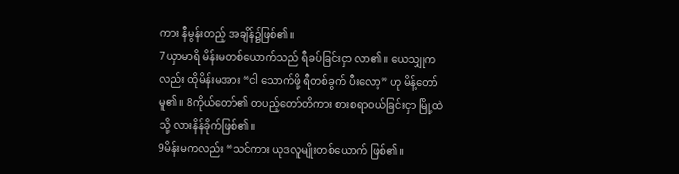ကား နီမွန်းတည့် အချိန်၌ဖြစ်၏။
7ယှာမာရိ မိန်းမတစ်ယောက်သည် ရီခပ်ခြင်းငှာ လာ၏။ ယေသျှုကလည်း ထိုမိန်းမအား “ငါ သောက်ဖို့ ရီတစ်ခွက် ပီးလော့” ဟု မိန့်တော်မူ၏။ 8ကိုယ်တော်၏ တပည့်တော်တိကား စားစရာဝယ်ခြင်းငှာ မြို့ထဲသို့ လားနိန်ခိုက်ဖြစ်၏။
9မိန်းမကလည်း “သင်ကား ယုဒလူမျိုးတစ်ယောက် ဖြစ်၏။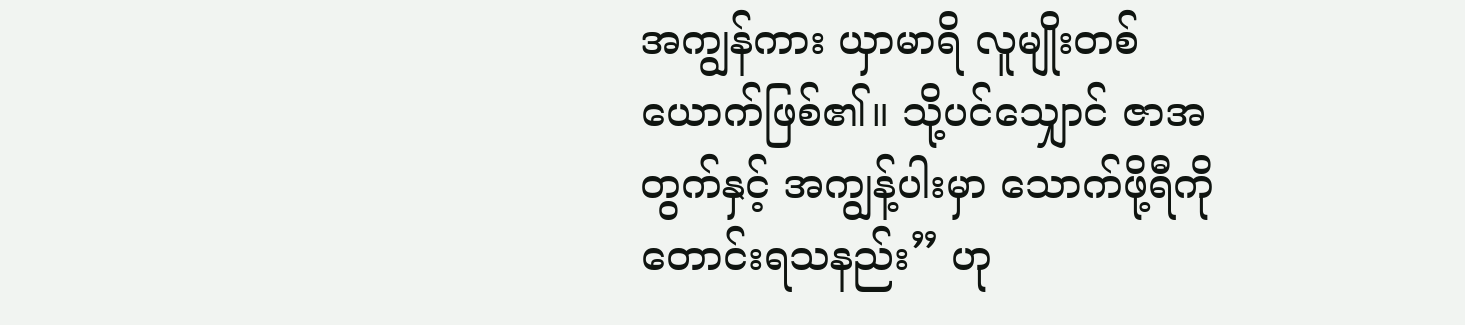အကျွန်ကား ယှာမာရိ လူမျိုးတစ်ယောက်ဖြစ်၏။ သို့ပင်သျှောင် ဇာအတွက်နှင့် အကျွန့်ပါးမှာ သောက်ဖို့ရီကို တောင်းရသနည်း” ဟု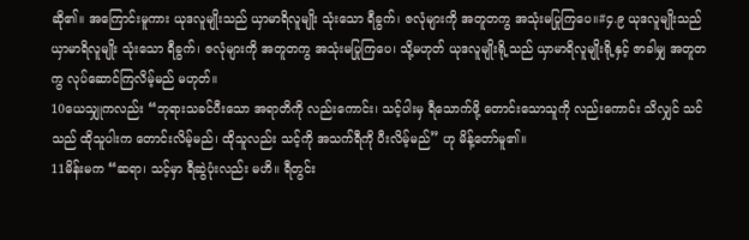ဆို၏။ အကြောင်းမူကား ယုဒလူမျိုးသည် ယှာမာရိလူမျိုး သုံးသော ရီခွက်၊ ဇလုံများကို အတူတကွ အသုံးမပြုကြပေ။#၄.၉ ယုဒလူမျိုးသည် ယှာမာရိလူမျိုး သုံးသော ရီခွက်၊ ဇလုံများကို အတူတကွ အသုံးမပြုကြပေ၊ သို့မဟုတ် ယုဒလူမျိုးရို့သည် ယှာမာရိလူမျိုးရို့နှင့် ဇာခါမျှ အတူတကွ လုပ်ဆောင်ကြလိမ့်မည် မဟုတ်။
10ယေသျှုကလည်း “ဘုရားသခင်ပီးသော အရာတိကို လည်းကောင်း၊ သင့်ပါးမှ ရီသောက်ဖို့ တောင်းသောသူကို လည်းကောင်း သိလျှင် သင်သည် ထိုသူပါးက တောင်းလိမ့်မည်၊ ထိုသူလည်း သင့်ကို အသက်ရီကို ပီးလိမ့်မည်” ဟု မိန့်တော်မူ၏။
11မိန်းမက “ဆရာ၊ သင့်မှာ ရီဆွဲပုံးလည်း မဟိ။ ရီတွင်း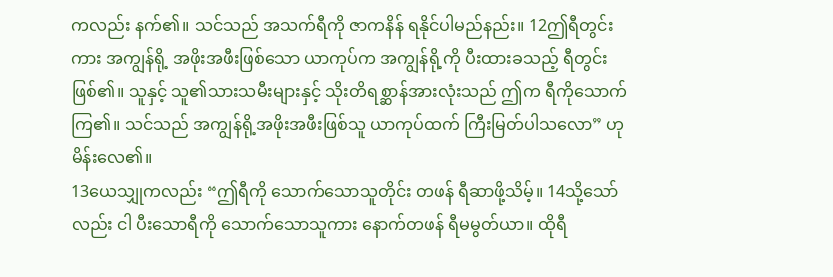ကလည်း နက်၏။ သင်သည် အသက်ရီကို ဇာကနိန် ရနိုင်ပါမည်နည်း။ 12ဤရီတွင်းကား အကျွန်ရို့ အဖိုးအဖီးဖြစ်သော ယာကုပ်က အကျွန်ရို့ကို ပီးထားခသည့် ရီတွင်းဖြစ်၏။ သူနှင့် သူ၏သားသမီးများနှင့် သိုးတိရစ္ဆာန်အားလုံးသည် ဤက ရီကိုသောက်ကြ၏။ သင်သည် အကျွန်ရို့အဖိုးအဖီးဖြစ်သူ ယာကုပ်ထက် ကြီးမြတ်ပါသလော” ဟု မိန်းလေ၏။
13ယေသျှုကလည်း “ဤရီကို သောက်သောသူတိုင်း တဖန် ရီဆာဖို့သိမ့်။ 14သို့သော်လည်း ငါ ပီးသောရီကို သောက်သောသူကား နောက်တဖန် ရီမမွတ်ယာ။ ထိုရီ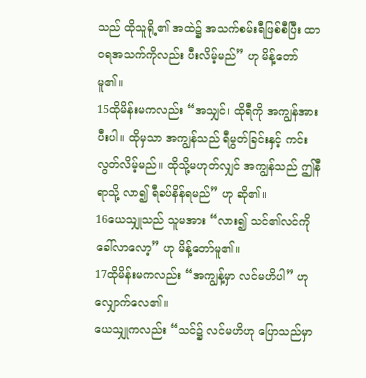သည် ထိုသူရို့၏ အထဲ၌ အသက်စမ်းရီဖြစ်စီပြီး ထာဝရအသက်ကိုလည်း ပီးလိမ့်မည်” ဟု မိန့်တော်မူ၏။
15ထိုမိန်းမကလည်း “အသျှင်၊ ထိုရီကို အကျွန်အား ပီးပါ။ ထိုမှသာ အကျွန်သည် ရီမွတ်ခြင်းနှင့် ကင်းလွတ်လိမ့်မည်။ ထိုသို့မဟုတ်လျှင် အကျွန်သည် ဤနီရာသို့ လာ၍ ရီခပ်နိန်ရမည်” ဟု ဆို၏။
16ယေသျှုသည် သူမအား “လား၍ သင်၏လင်ကို ခေါ်လာလော့” ဟု မိန့်တော်မူ၏။
17ထိုမိန်းမကလည်း “အကျွန့်မှာ လင်မဟိပါ” ဟု လျှောက်လေ၏။
ယေသျှုကလည်း “သင်၌ လင်မဟိဟု ပြောသည်မှာ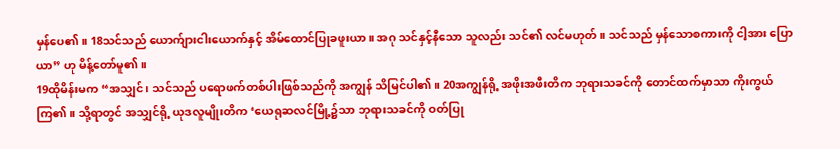မှန်ပေ၏။ 18သင်သည် ယောက်ျားငါးယောက်နှင့် အိမ်ထောင်ပြုခဖူးယာ။ အဂု သင်နှင့်နီသော သူလည်း သင်၏ လင်မဟုတ်။ သင်သည် မှန်သောစကားကို ငါ့အား ပြောယာ” ဟု မိန့်တော်မူ၏။
19ထိုမိန်းမက “အသျှင်၊ သင်သည် ပရောဖက်တစ်ပါးဖြစ်သည်ကို အကျွန် သိမြင်ပါ၏။ 20အကျွန်ရို့ အဖိုးအဖီးတိက ဘုရားသခင်ကို တောင်ထက်မှာသာ ကိုးကွယ်ကြ၏။ သို့ရာတွင် အသျှင်ရို့ ယုဒလူမျိုးတိက ‘ယေရုဆလင်မြို့၌သာ ဘုရားသခင်ကို ဝတ်ပြု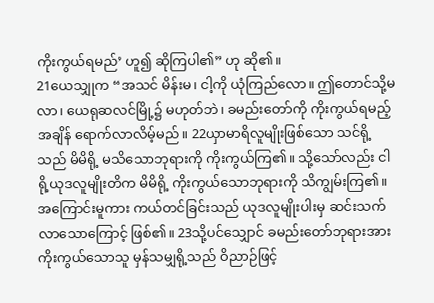ကိုးကွယ်ရမည်’ ဟူ၍ ဆိုကြပါ၏” ဟု ဆို၏။
21ယေသျှုက “အသင် မိန်းမ၊ ငါ့ကို ယုံကြည်လော။ ဤတောင်သို့မလာ၊ ယေရုဆလင်မြို့၌ မဟုတ်ဘဲ၊ ခမည်းတော်ကို ကိုးကွယ်ရမည့်အချိန် ရောက်လာလိမ့်မည်။ 22ယှာမာရိလူမျိုးဖြစ်သော သင်ရို့သည် မိမိရို့ မသိသောဘုရားကို ကိုးကွယ်ကြ၏။ သို့သော်လည်း ငါရို့ယုဒလူမျိုးတိက မိမိရို့ ကိုးကွယ်သောဘုရားကို သိကျွမ်းကြ၏။ အကြောင်းမူကား ကယ်တင်ခြင်းသည် ယုဒလူမျိုးပါးမှ ဆင်းသက်လာသောကြောင့် ဖြစ်၏။ 23သို့ပင်သျှောင် ခမည်းတော်ဘုရားအား ကိုးကွယ်သောသူ မှန်သမျှရို့သည် ဝိညာဉ်ဖြင့်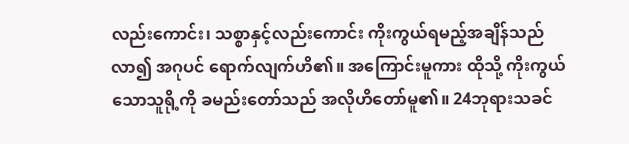လည်းကောင်း၊ သစ္စာနှင့်လည်းကောင်း ကိုးကွယ်ရမည့်အချိန်သည် လာ၍ အဂုပင် ရောက်လျက်ဟိ၏။ အကြောင်းမူကား ထိုသို့ ကိုးကွယ်သောသူရို့ကို ခမည်းတော်သည် အလိုဟိတော်မူ၏။ 24ဘုရားသခင်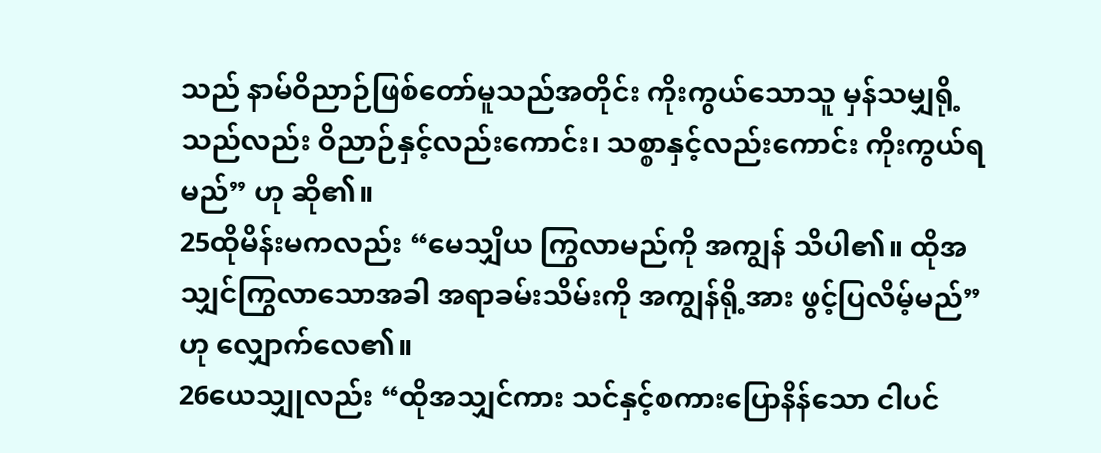သည် နာမ်ဝိညာဉ်ဖြစ်တော်မူသည်အတိုင်း ကိုးကွယ်သောသူ မှန်သမျှရို့သည်လည်း ဝိညာဉ်နှင့်လည်းကောင်း၊ သစ္စာနှင့်လည်းကောင်း ကိုးကွယ်ရမည်” ဟု ဆို၏။
25ထိုမိန်းမကလည်း “မေသျှိယ ကြွလာမည်ကို အကျွန် သိပါ၏။ ထိုအသျှင်ကြွလာသောအခါ အရာခမ်းသိမ်းကို အကျွန်ရို့အား ဖွင့်ပြလိမ့်မည်” ဟု လျှောက်လေ၏။
26ယေသျှုလည်း “ထိုအသျှင်ကား သင်နှင့်စကားပြောနိန်သော ငါပင်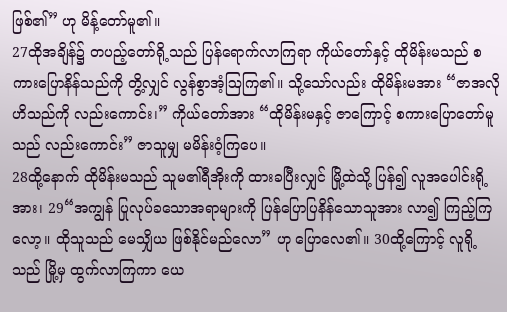ဖြစ်၏” ဟု မိန့်တော်မူ၏။
27ထိုအချိန်၌ တပည့်တော်ရို့သည် ပြန်ရောက်လာကြရာ ကိုယ်တော်နှင့် ထိုမိန်းမသည် စကားပြောနိန်သည်ကို တွိ့လျှင် လွန်စွာအံ့ဩကြ၏။ သို့သော်လည်း ထိုမိန်းမအား “ဇာအလိုဟိသည်ကို လည်းကောင်း၊” ကိုယ်တော်အား “ထိုမိန်းမနှင့် ဇာကြောင့် စကားပြောတော်မူသည် လည်းကောင်း” ဇာသူမျှ မမိန်းဝံ့ကြပေ။
28ထို့နောက် ထိုမိန်းမသည် သူမ၏ရီအိုးကို ထားခပြီးလျှင် မြို့ထဲသို့ ပြန်၍ လူအပေါင်းရို့အား၊ 29“အကျွန် ပြုလုပ်ခသောအရာများကို ပြန်ပြောပြနိန်သောသူအား လာ၍ ကြည့်ကြလော့။ ထိုသူသည် မေသျှိယ ဖြစ်နိုင်မည်လော” ဟု ပြောလေ၏။ 30ထို့ကြောင့် လူရို့သည် မြို့မှ ထွက်လာကြကာ ယေ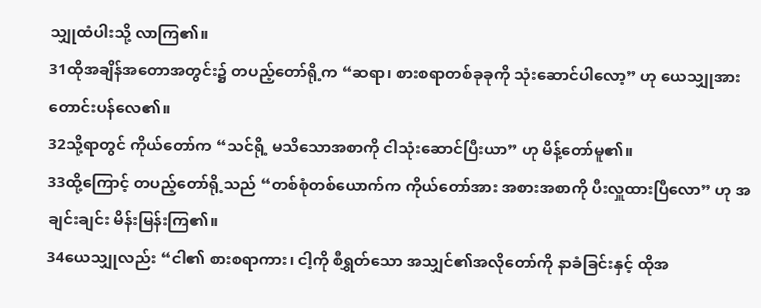သျှုထံပါးသို့ လာကြ၏။
31ထိုအချိန်အတောအတွင်း၌ တပည့်တော်ရို့က “ဆရာ၊ စားစရာတစ်ခုခုကို သုံးဆောင်ပါလော့” ဟု ယေသျှုအား တောင်းပန်လေ၏။
32သို့ရာတွင် ကိုယ်တော်က “သင်ရို့ မသိသောအစာကို ငါသုံးဆောင်ပြီးယာ” ဟု မိန့်တော်မူ၏။
33ထို့ကြောင့် တပည့်တော်ရို့သည် “တစ်စုံတစ်ယောက်က ကိုယ်တော်အား အစားအစာကို ပီးလှူထားပြီလော” ဟု အချင်းချင်း မိန်းမြန်းကြ၏။
34ယေသျှုလည်း “ငါ၏ စားစရာကား၊ ငါ့ကို စီရွှတ်သော အသျှင်၏အလိုတော်ကို နာခံခြင်းနှင့် ထိုအ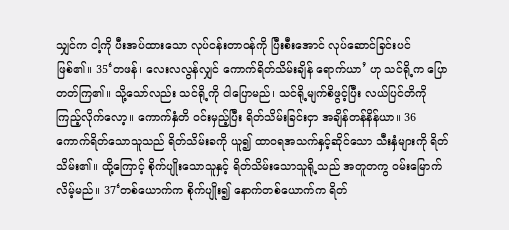သျှင်က ငါ့ကို ပီးအပ်ထားသော လုပ်ငန်းတာဝန်ကို ပြီးစီးအောင် လုပ်ဆောင်ခြင်းပင် ဖြစ်၏။ 35‘တဖန်၊ လေးလလွန်လျှင် ကောက်ရိတ်သိမ်းချိန် ရောက်ယာ’ ဟု သင်ရို့က ပြောတတ်ကြ၏။ သို့သော်လည်း သင်ရို့ကို ငါပြောမည်၊ သင်ရို့မျက်စိဖွင့်ပြီး လယ်ပြင်တိကို ကြည့်လိုက်လော့။ ကောက်နှံတိ ဝင်းမှည့်ပြီး ရိတ်သိမ်းခြင်းငှာ အချိန်တန်နိန်ယာ။ 36ကောက်ရိတ်သောသူသည် ရိတ်သိမ်းခကို ယူ၍ ထာဝရအသက်နှင့်ဆိုင်သော သီးနှံများကို ရိတ်သိမ်း၏။ ထို့ကြောင့် စိုက်ပျိုးသောသူနှင့် ရိတ်သိမ်းသောသူရို့သည် အတူတကွ ဝမ်းမြောက်လိမ့်မည်။ 37‘တစ်ယောက်က စိုက်ပျိုး၍ နောက်တစ်ယောက်က ရိတ်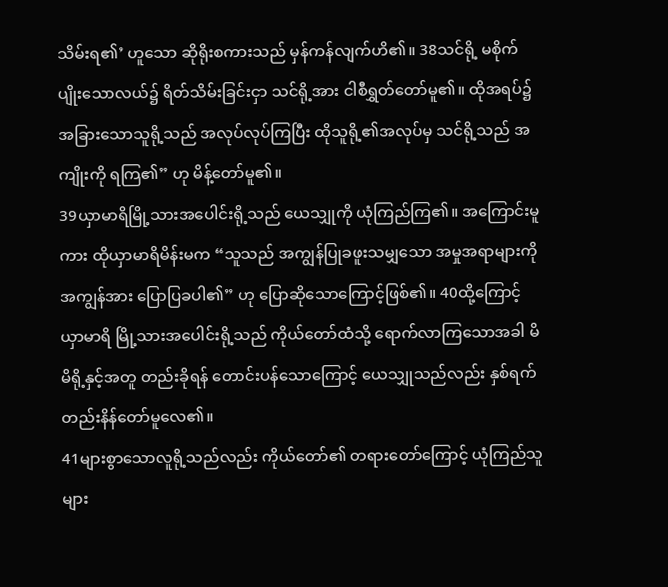သိမ်းရ၏’ ဟူသော ဆိုရိုးစကားသည် မှန်ကန်လျက်ဟိ၏။ 38သင်ရို့ မစိုက်ပျိုးသောလယ်၌ ရိတ်သိမ်းခြင်းငှာ သင်ရို့အား ငါစီရွှတ်တော်မူ၏။ ထိုအရပ်၌ အခြားသောသူရို့သည် အလုပ်လုပ်ကြပြီး ထိုသူရို့၏အလုပ်မှ သင်ရို့သည် အကျိုးကို ရကြ၏” ဟု မိန့်တော်မူ၏။
39ယှာမာရိမြို့သားအပေါင်းရို့သည် ယေသျှုကို ယုံကြည်ကြ၏။ အကြောင်းမူကား ထိုယှာမာရိမိန်းမက “သူသည် အကျွန်ပြုခဖူးသမျှသော အမှုအရာများကို အကျွန်အား ပြောပြခပါ၏” ဟု ပြောဆိုသောကြောင့်ဖြစ်၏။ 40ထို့ကြောင့် ယှာမာရိ မြို့သားအပေါင်းရို့သည် ကိုယ်တော်ထံသို့ ရောက်လာကြသောအခါ မိမိရို့နှင့်အတူ တည်းခိုရန် တောင်းပန်သောကြောင့် ယေသျှုသည်လည်း နှစ်ရက် တည်းနိန်တော်မူလေ၏။
41များစွာသောလူရို့သည်လည်း ကိုယ်တော်၏ တရားတော်ကြောင့် ယုံကြည်သူများ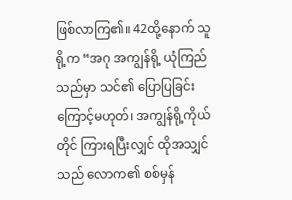ဖြစ်လာကြ၏။ 42ထို့နောက် သူရို့က “အဂု အကျွန်ရို့ ယုံကြည်သည်မှာ သင်၏ ပြောပြခြင်းကြောင့်မဟုတ်၊ အကျွန်ရို့ကိုယ်တိုင် ကြားရပြီးလျှင် ထိုအသျှင်သည် လောက၏ စစ်မှန်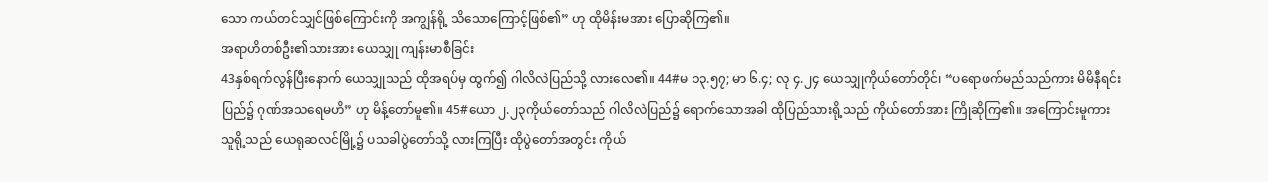သော ကယ်တင်သျှင်ဖြစ်ကြောင်းကို အကျွန်ရို့ သိသောကြောင့်ဖြစ်၏” ဟု ထိုမိန်းမအား ပြောဆိုကြ၏။
အရာဟိတစ်ဦး၏သားအား ယေသျှု ကျန်းမာစီခြင်း
43နှစ်ရက်လွန်ပြီးနောက် ယေသျှုသည် ထိုအရပ်မှ ထွက်၍ ဂါလိလဲပြည်သို့ လားလေ၏။ 44#မ ၁၃.၅၇; မာ ၆.၄; လု ၄.၂၄ ယေသျှုကိုယ်တော်တိုင်၊ “ပရောဖက်မည်သည်ကား မိမိနီရင်းပြည်၌ ဂုဏ်အသရေမဟိ” ဟု မိန့်တော်မူ၏။ 45#ယော ၂.၂၃ကိုယ်တော်သည် ဂါလိလဲပြည်၌ ရောက်သောအခါ ထိုပြည်သားရို့သည် ကိုယ်တော်အား ကြိုဆိုကြ၏။ အကြောင်းမူကား သူရို့သည် ယေရုဆလင်မြို့၌ ပသခါပွဲတော်သို့ လားကြပြီး ထိုပွဲတော်အတွင်း ကိုယ်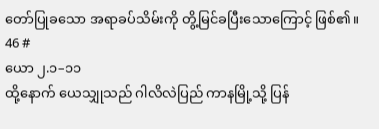တော်ပြုခသော အရာခပ်သိမ်းကို တွိ့မြင်ခပြီးသောကြောင့် ဖြစ်၏။
46 #
ယော ၂.၁–၁၁
ထို့နောက် ယေသျှုသည် ဂါလိလဲပြည် ကာနမြို့သို့ ပြန်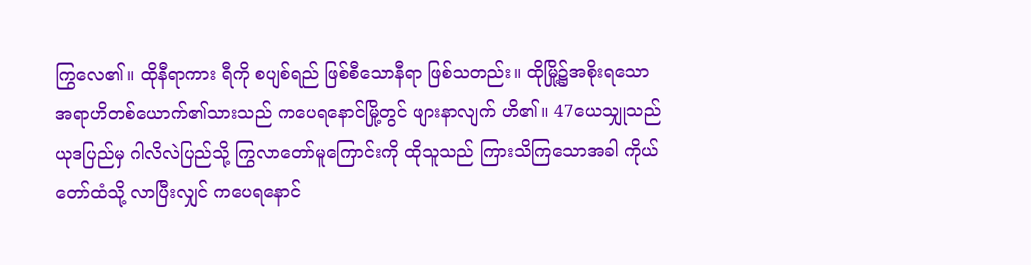ကြွလေ၏။ ထိုနီရာကား ရီကို စပျစ်ရည် ဖြစ်စီသောနီရာ ဖြစ်သတည်း။ ထိုမြို့၌အစိုးရသော အရာဟိတစ်ယောက်၏သားသည် ကပေရနောင်မြို့တွင် ဖျားနာလျက် ဟိ၏။ 47ယေသျှုသည် ယုဒပြည်မှ ဂါလိလဲပြည်သို့ ကြွလာတော်မူကြောင်းကို ထိုသူသည် ကြားသိကြသောအခါ ကိုယ်တော်ထံသို့ လာပြီးလျှင် ကပေရနောင်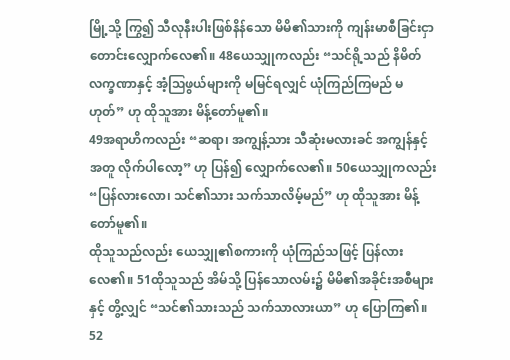မြို့သို့ ကြွ၍ သီလုနီးပါးဖြစ်နိန်သော မိမိ၏သားကို ကျန်းမာစီခြင်းငှာ တောင်းလျှောက်လေ၏။ 48ယေသျှုကလည်း “သင်ရို့သည် နိမိတ်လက္ခဏာနှင့် အံ့ဩဖွယ်များကို မမြင်ရလျှင် ယုံကြည်ကြမည် မဟုတ်” ဟု ထိုသူအား မိန့်တော်မူ၏။
49အရာဟိကလည်း “ဆရာ၊ အကျွန့်သား သီဆုံးမလားခင် အကျွန်နှင့်အတူ လိုက်ပါလော့” ဟု ပြန်၍ လျှောက်လေ၏။ 50ယေသျှုကလည်း “ပြန်လားလော၊ သင်၏သား သက်သာလိမ့်မည်” ဟု ထိုသူအား မိန့်တော်မူ၏။
ထိုသူသည်လည်း ယေသျှု၏စကားကို ယုံကြည်သဖြင့် ပြန်လားလေ၏။ 51ထိုသူသည် အိမ်သို့ ပြန်သောလမ်း၌ မိမိ၏အခိုင်းအစီများနှင့် တွိ့လျှင် “သင်၏သားသည် သက်သာလားယာ” ဟု ပြောကြ၏။
52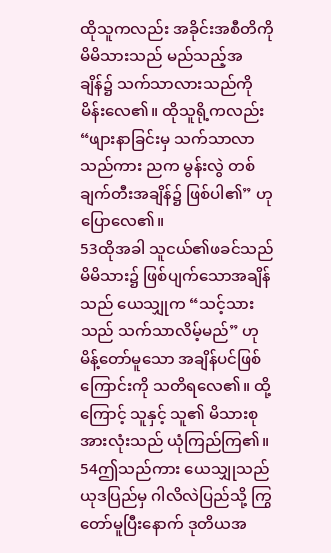ထိုသူကလည်း အခိုင်းအစီတိကို မိမိသားသည် မည်သည့်အချိန်၌ သက်သာလားသည်ကို မိန်းလေ၏။ ထိုသူရို့ကလည်း “ဖျားနာခြင်းမှ သက်သာလာသည်ကား ညက မွန်းလွဲ တစ်ချက်တီးအချိန်၌ ဖြစ်ပါ၏” ဟု ပြောလေ၏။
53ထိုအခါ သူငယ်၏ဖခင်သည် မိမိသား၌ ဖြစ်ပျက်သောအချိန်သည် ယေသျှုက “သင့်သားသည် သက်သာလိမ့်မည်” ဟု မိန့်တော်မူသော အချိန်ပင်ဖြစ်ကြောင်းကို သတိရလေ၏။ ထို့ကြောင့် သူနှင့် သူ၏ မိသားစုအားလုံးသည် ယုံကြည်ကြ၏။
54ဤသည်ကား ယေသျှုသည် ယုဒပြည်မှ ဂါလိလဲပြည်သို့ ကြွတော်မူပြီးနောက် ဒုတိယအ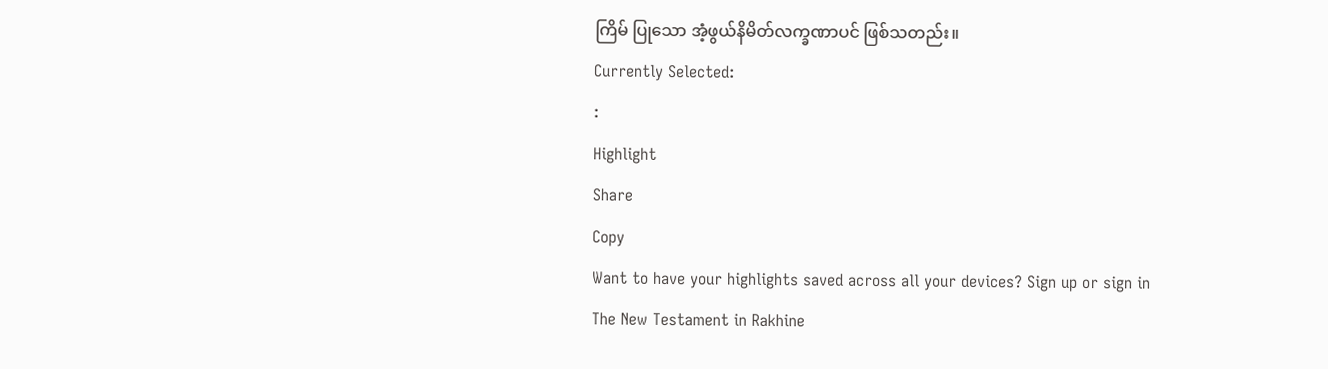ကြိမ် ပြုသော အံ့ဖွယ်နိမိတ်လက္ခဏာပင် ဖြစ်သတည်း။
Currently Selected:
:
Highlight
Share
Copy
Want to have your highlights saved across all your devices? Sign up or sign in
The New Testament in Rakhine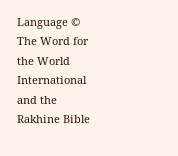Language © The Word for the World International and the Rakhine Bible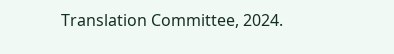Translation Committee, 2024.